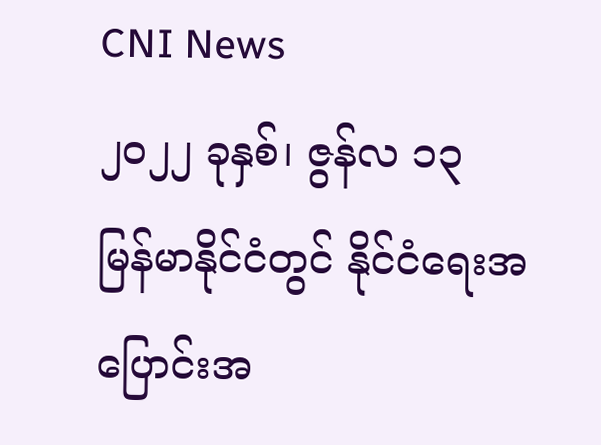CNI News
၂၀၂၂ ခုနှစ်၊ ဇွန်လ ၁၃
မြန်မာနိုင်ငံတွင် နိုင်ငံရေးအပြောင်းအ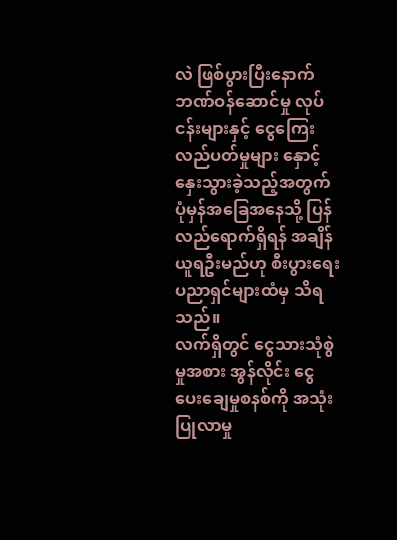လဲ ဖြစ်ပွားပြီးနောက် ဘဏ်ဝန်ဆောင်မှု လုပ်ငန်းများနှင့် ငွေကြေး လည်ပတ်မှုများ နှောင့်နှေးသွားခဲ့သည့်အတွက် ပုံမှန်အခြေအနေသို့ ပြန်လည်ရောက်ရှိရန် အချိန်ယူရဦးမည်ဟု စီးပွားရေး ပညာရှင်များထံမှ သိရသည်။
လက်ရှိတွင် ငွေသားသုံစွဲမှုအစား အွန်လိုင်း ငွေပေးချေမှုစနစ်ကို အသုံးပြုလာမှု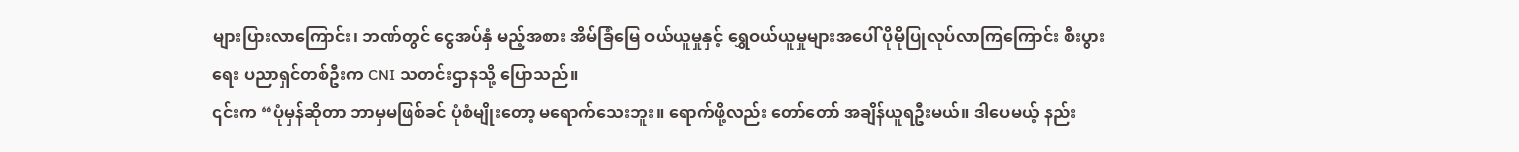များပြားလာကြောင်း၊ ဘဏ်တွင် ငွေအပ်နှံ မည့်အစား အိမ်ခြံမြေ ဝယ်ယူမှုနှင့် ရွှေဝယ်ယူမှုများအပေါ် ပိုမိုပြုလုပ်လာကြကြောင်း စီးပွားရေး ပညာရှင်တစ်ဦးက CNI သတင်းဌာနသို့ ပြောသည်။
၎င်းက “ပုံမှန်ဆိုတာ ဘာမှမဖြစ်ခင် ပုံစံမျိုးတော့ မရောက်သေးဘူး။ ရောက်ဖို့လည်း တော်တော် အချိန်ယူရဦးမယ်။ ဒါပေမယ့် နည်း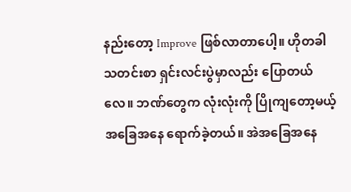နည်းတော့ Improve ဖြစ်လာတာပေါ့။ ဟိုတခါ သတင်းစာ ရှင်းလင်းပွဲမှာလည်း ပြောတယ်လေ။ ဘဏ်တွေက လုံးလုံးကို ပြိုကျတော့မယ့် အခြေအနေ ရောက်ခဲ့တယ်။ အဲအခြေအနေ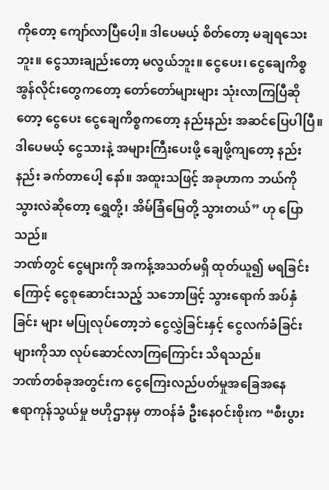ကိုတော့ ကျော်လာပြီပေါ့။ ဒါပေမယ့် စိတ်တော့ မချရသေးဘူး။ ငွေသားချည်းတော့ မလွယ်ဘူး။ ငွေပေး၊ ငွေချေကိစ္စ အွန်လိုင်းတွေကတော့ တော်တော်များများ သုံးလာကြပြီဆိုတော့ ငွေပေး ငွေချေကိစ္စကတော့ နည်းနည်း အဆင်ပြေပါပြီ။ ဒါပေမယ့် ငွေသားနဲ့ အများကြီးပေးဖို့ ချေဖို့ကျတော့ နည်းနည်း ခက်တာပေါ့ နော်။ အထူးသဖြင့် အခုဟာက ဘယ်ကို သွားလဲဆိုတော့ ရွှေတို့၊ အိမ်ခြံမြေတို့ သွားတယ်” ဟု ပြောသည်။
ဘဏ်တွင် ငွေများကို အကန့်အသတ်မရှိ ထုတ်ယူ၍ မရခြင်းကြောင့် ငွေစုဆောင်းသည့် သဘောဖြင့် သွားရောက် အပ်နှံခြင်း များ မပြုလုပ်တော့ဘဲ ငွေလွှဲခြင်းနှင့် ငွေလက်ခံခြင်းများကိုသာ လုပ်ဆောင်လာကြကြောင်း သိရသည်။
ဘဏ်တစ်ခုအတွင်းက ငွေကြေးလည်ပတ်မှုအခြေအနေ
ဧရာကုန်သွယ်မှု ဗဟိုဌာနမှ တာဝန်ခံ ဦးနေဝင်းစိုးက “စီးပွား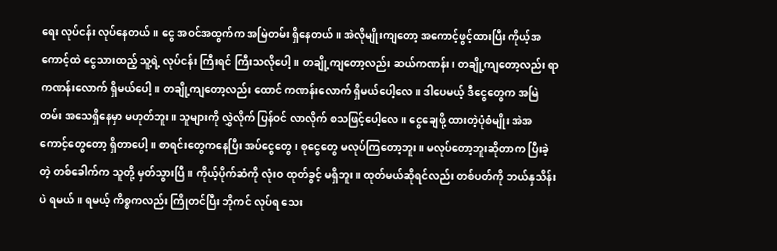ရေး လုပ်ငန်း လုပ်နေတယ်။ ငွေ အဝင်အထွက်က အမြဲတမ်း ရှိနေတယ်။ အဲလိုမျိုးကျတော့ အကောင့်ဖွင့်ထားပြီး ကိုယ့်အကောင့်ထဲ ငွေသားထည့် သူ့ရဲ့ လုပ်ငန်း ကြီးရင် ကြီးသလိုပေါ့။ တချို့ကျတော့လည်း ဆယ်ကဏန်း၊ တချို့ကျတော့လည်း ရာကဏန်းလောက် ရှိမယ်ပေါ့။ တချို့ကျတော့လည်း ထောင် ကဏန်းလောက် ရှိမယ်ပေါ့လေ။ ဒါပေမယ့် ဒီငွေတွေက အမြဲတမ်း အသေရှိနေမှာ မဟုတ်ဘူး။ သူများကို လွှဲလိုက် ပြန်ဝင် လာလိုက် စသဖြင့်ပေါ့လေ။ ငွေချေဖို့ ထားတဲ့ပုံစံမျိုး အဲအကောင့်တွေတော့ ရှိတာပေါ့။ စာရင်းတွေကနေပြီး အပ်ငွေတွေ၊ စုငွေတွေ မလုပ်ကြတော့ဘူး။ မလုပ်တော့ဘူးဆိုတာက ပြီးခဲ့တဲ့ တစ်ခေါက်က သူတို့ မှတ်သွားပြီ။ ကိုယ့်ပိုက်ဆံကို လုံးဝ ထုတ်ခွင့် မရှိဘူး။ ထုတ်မယ်ဆိုရင်လည်း တစ်ပတ်ကို ဘယ်နှသိန်းပဲ ရမယ်။ ရမယ့် ကိစ္စကလည်း ကြိုတင်ပြီး ဘိုကင် လုပ်ရ သေး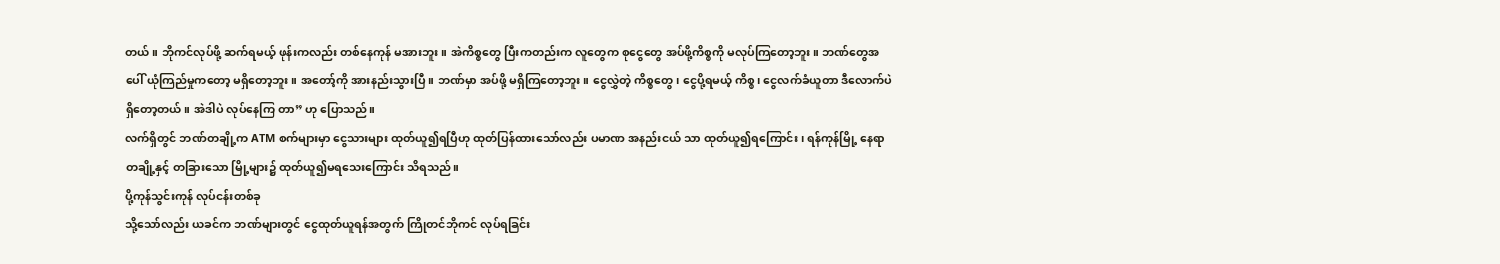တယ်။ ဘိုကင်လုပ်ဖို့ ဆက်ရမယ့် ဖုန်းကလည်း တစ်နေကုန် မအားဘူး။ အဲကိစ္စတွေ ပြီးကတည်းက လူတွေက စုငွေတွေ အပ်ဖို့ကိစ္စကို မလုပ်ကြတော့ဘူး။ ဘဏ်တွေအပေါ် ယုံကြည်မှုကတော့ မရှိတော့ဘူး။ အတော့်ကို အားနည်းသွားပြီ။ ဘဏ်မှာ အပ်ဖို့ မရှိကြတော့ဘူး။ ငွေလွှဲတဲ့ ကိစ္စတွေ၊ ငွေပို့ရမယ့် ကိစ္စ၊ ငွေလက်ခံယူတာ ဒီလောက်ပဲ ရှိတော့တယ်။ အဲဒါပဲ လုပ်နေကြ တာ” ဟု ပြောသည်။
လက်ရှိတွင် ဘဏ်တချို့က ATM စက်များမှာ ငွေသားများ ထုတ်ယူ၍ရပြီဟု ထုတ်ပြန်ထားသော်လည်း ပမာဏ အနည်းငယ် သာ ထုတ်ယူ၍ရကြောင်း၊ ရန်ကုန်မြို့ နေရာတချို့နှင့် တခြားသော မြို့များ၌ ထုတ်ယူ၍မရသေးကြောင်း သိရသည်။
ပို့ကုန်သွင်းကုန် လုပ်ငန်းတစ်ခု
သို့သော်လည်း ယခင်က ဘဏ်များတွင် ငွေထုတ်ယူရန်အတွက် ကြိုတင်ဘိုကင် လုပ်ရခြင်း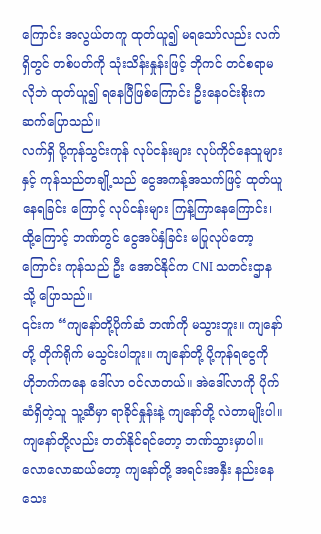ကြောင်း အလွယ်တကူ ထုတ်ယူ၍ မရသော်လည်း လက်ရှိတွင် တစ်ပတ်ကို သုံးသိန်းနှုန်းဖြင့် ဘိုကင် တင်စရာမလိုဘဲ ထုတ်ယူ၍ ရနေပြီဖြစ်ကြောင်း ဦးနေဝင်းစိုးက ဆက်ပြောသည်။
လက်ရှိ ပို့ကုန်သွင်းကုန် လုပ်ငန်းများ လုပ်ကိုင်နေသူများနှင့် ကုန်သည်တချို့သည် ငွေအကန့်အသက်ဖြင့် ထုတ်ယူနေရခြင်း ကြောင့် လုပ်ငန်းများ ကြန့်ကြာနေကြောင်း၊ ထို့ကြောင့် ဘဏ်တွင် ငွေအပ်နှံခြင်း မပြုလုပ်တော့ကြောင်း ကုန်သည် ဦး အောင်နိုင်က CNI သတင်းဌာနသို့ ပြောသည်။
၎င်းက “ကျနော်တို့ပိုက်ဆံ ဘဏ်ကို မသွားဘူး။ ကျနော်တို့ တိုက်ရိုက် မသွင်းပါဘူး။ ကျနော်တို့ ပို့ကုန်ရငွေကို ဟိုဘက်ကနေ ဒေါ်လာ ဝင်လာတယ်။ အဲဒေါ်လာကို ပိုက်ဆံရှိတဲ့သူ သူ့ဆီမှာ ရာခိုင်နှုန်းနဲ့ ကျနော်တို့ လဲတာမျိုးပါ။ ကျနော်တို့လည်း တတ်နိုင်ရင်တော့ ဘဏ်သွားမှာပါ။ လောလောဆယ်တော့ ကျနော်တို့ အရင်းအနှီး နည်းနေသေး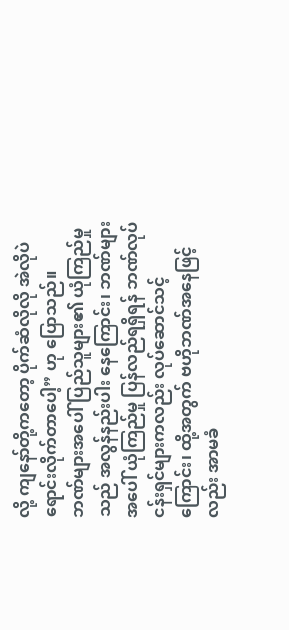လို့ ကျနော်တို့ကတော့ ပိုက်ဆံလိုလို အဲလိုပဲ ရောင်းလိုက်တာပေါ့” ဟု ပြောသည်။
ဘဏ်များအပေါ် ပြည်သူများ၏ ယုံကြည်မှုသည် အလွန်နည်းပါး နေကြောင်း၊ ဘဏ်များအပေါ် ယုံကြည်မှု ပြန်လည်ရရှိရန် ဘဏ်လုပ်ငန်းရှင်များကလည်း လုပ်ဆောင်သင့်ကြောင်း၊ ထို့အတွက် ဗဟိုဘဏ်အနေဖြင့်လည်း အာမခံ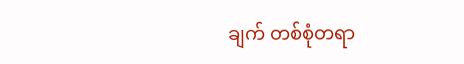ချက် တစ်စုံတရာ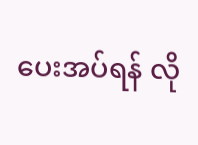ပေးအပ်ရန် လို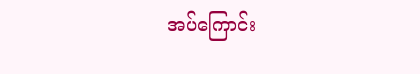အပ်ကြောင်း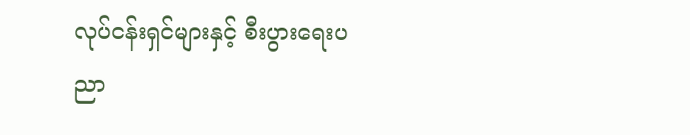လုပ်ငန်းရှင်များနှင့် စီးပွားရေးပညာ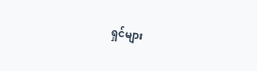ရှင်များ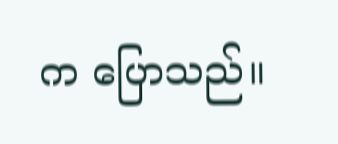က ပြောသည်။